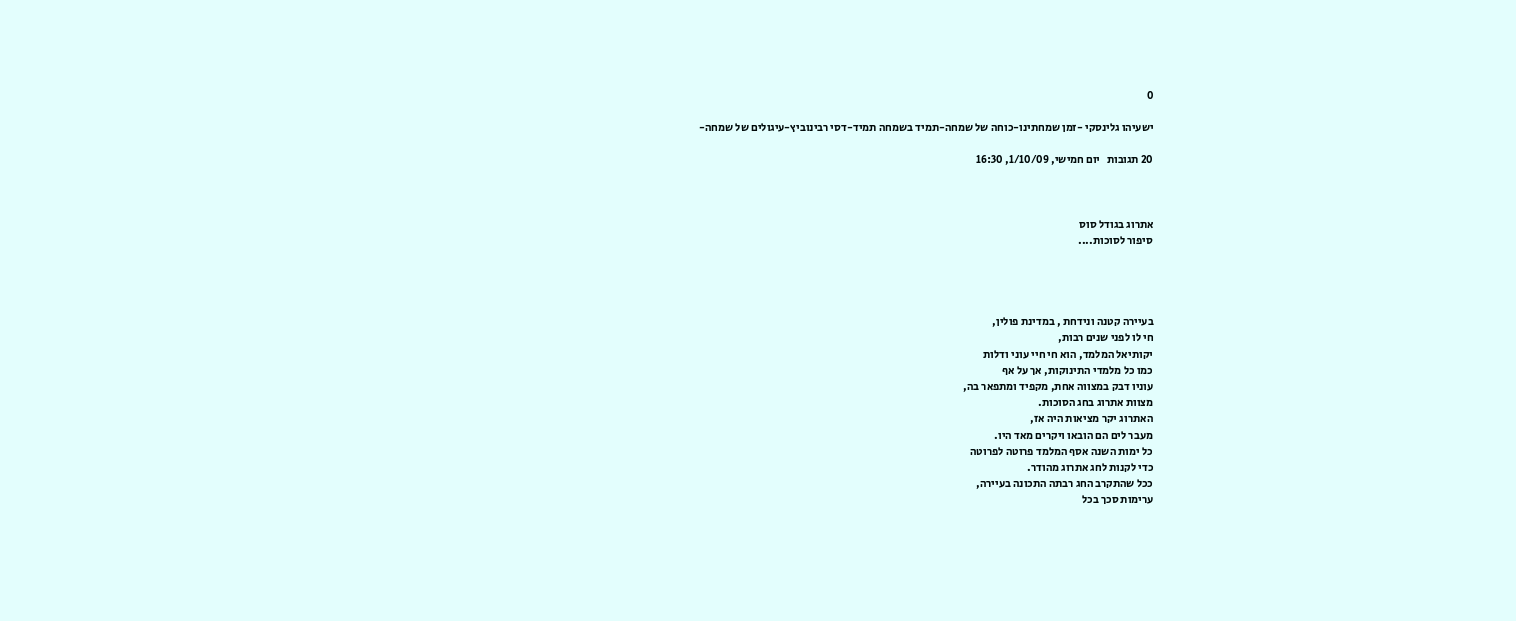0

ישעיהו גלינסקי -זמן שמחתינו-כוחה של שמחה-תמיד בשמחה תמיד-דסי רבינוביץ-עיגולים של שמחה-

20 תגובות   יום חמישי, 1/10/09, 16:30



אתרוג בגודל סוס
סיפור לסוכות....




בעיירה קטנה ונידחת , במדינת פולין,
חי לו לפני שנים רבות,
יקותיאל המלמד, הוא חי חיי עוני ודלות
כמו כל מלמדי התינוקות, אך על אף
עוניו דבק במצווה אחת, מקפיד ומתפאר בה,
מצוות אתרוג בחג הסוכות.
האתרוג יקר מציאות היה אז,
מעבר לים הם הובאו ויקרים מאד היו.
כל ימות השנה אסף המלמד פרוטה לפרוטה
כדי לקנות לחג אתרוג מהודר.
ככל שהתקרב החג רבתה התכונה בעיירה,
ערימות סכך בכל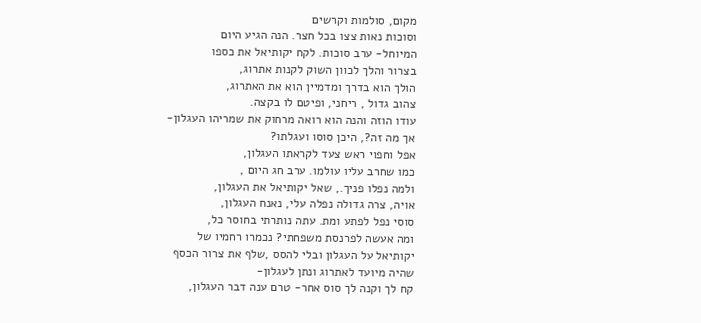מקום, סולמות וקרשים
וסוכות נאות צצו בכל חצר. הנה הגיע היום
המיוחל- ערב סוכות. לקח יקותיאל את כספו
בצרור והלך לכוון השוק לקנות אתרוג,
הולך הוא בדרך ומדמיין הוא את האתרוג,
צהוב גדול , ריחני, ופיטם לו בקצה.
עודו הוזה והנה הוא רואה מרחוק את שמריהו העגלון-
אך מה זה?, היכן סוסו ועגלתו?
אפל וחפוי ראש צעד לקראתו העגלון,
כמו שחרב עליו עולמו. ערב חג היום ,
ולמה נפלו פניך., שאל יקותיאל את העגלון,
אויה, צרה גדולה נפלה עלי, נאנח העגלון,
סוסי נפל לפתע ומת. עתה נותרתי בחוסר כל,
ומה אעשה לפרנסת משפחתי? נכמרו רחמיו של
יקותיאל על העגלון ובלי להסס ,שלף את צרור הכסף
שהיה מיועד לאתרוג ונתן לעגלון-
קח לך וקנה לך סוס אחר- טרם ענה דבר העגלון,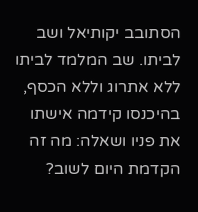הסתובב יקותיאל ושב לביתו. שב המלמד לביתו
ללא אתרוג וללא הכסף, בהיכנסו קידמה אישתו
את פניו ושאלה: מה זה הקדמת היום לשוב?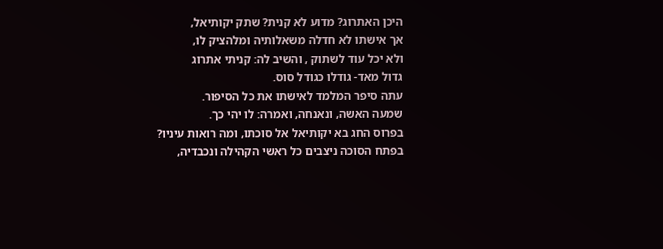היכן האתרוג? מדוע לא קנית? שתק יקותיאל,
אך אישתו לא חדלה משאלותיה ומלהציק לו,
ולא יכל עוד לשתוק , והשיב לה: קניתי אתרוג
גדול מאד- גודלו כגודל סוס.
עתה סיפר המלמד לאישתו את כל הסיפור.
שמעה האשה, ונאנחה, ואמרה: לו יהי כך.
בפרוס החג בא יקותיאל אל סוכתו, ומה רואות עיניו?
בפתח הסוכה ניצבים כל ראשי הקהילה ונכבדיה,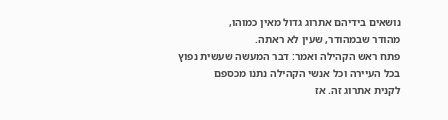נושאים בידיהם אתרוג גדול מאין כמוהו,
מהודר שבמהודר, שעין לא ראתה.
פתח ראש הקהילה ואמר: דבר המעשה שעשית נפוץ
בכל העיירה וכל אנשי הקהילה נתנו מכספם
לקנית אתרוג זה. אז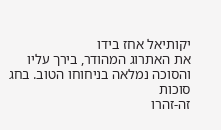יקותיאל אחז בידו
את האתרוג המהודר, בירך עליו
והסוכה נמלאה בניחוחו הטוב. בחג סוכות
זה-זהרו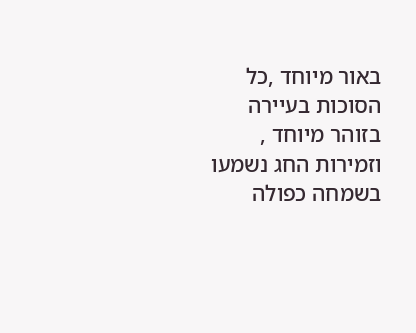באור מיוחד ,כל הסוכות בעיירה
בזוהר מיוחד , וזמירות החג נשמעו
בשמחה כפולה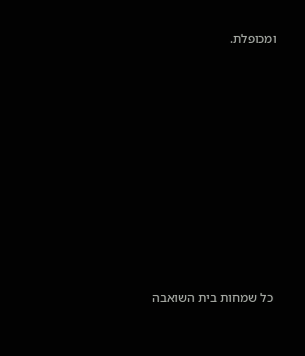ומכופלת.











 כל שמחות בית השואבה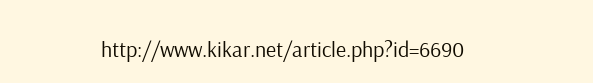http://www.kikar.net/article.php?id=6690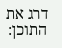דרג את התוכן: